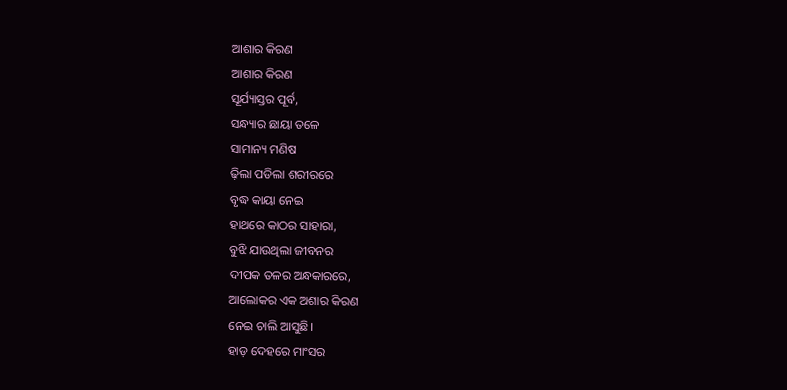ଆଶାର କିରଣ
ଆଶାର କିରଣ
ସୂର୍ଯ୍ୟାସ୍ତର ପୂର୍ବ,
ସନ୍ଧ୍ୟାର ଛାୟା ତଳେ
ସାମାନ୍ୟ ମଣିଷ
ଢ଼ିଲା ପଡିଲା ଶରୀରରେ
ବୃଦ୍ଧ କାୟା ନେଇ
ହାଥରେ କାଠର ସାହାରା,
ବୁଝି ଯାଉଥିଲା ଜୀବନର
ଦୀପକ ତଳର ଅନ୍ଧକାରରେ,
ଆଲୋକର ଏକ ଅଶାର କିରଣ
ନେଇ ଚାଲି ଆସୁଛି।
ହାଡ଼ ଦେହରେ ମାଂସର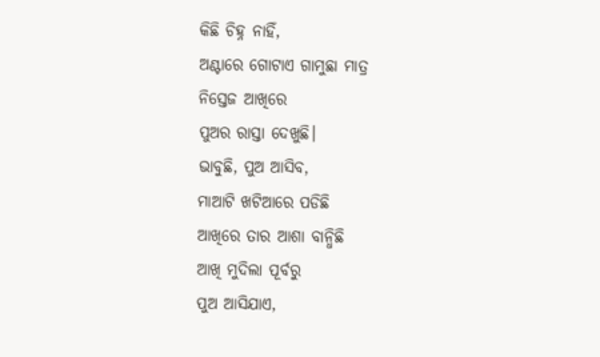କିଛି ଚିହ୍ନ ନାହିଁ,
ଅଣ୍ଟାରେ ଗୋଟାଏ ଗାମୁଛା ମାତ୍ର
ନିସ୍ତେଜ ଆଖିରେ
ପୁଅର ରାସ୍ତା ଦେଖୁଛି।
ଭାବୁଛି, ପୁଅ ଆସିବ,
ମାଆଟି ଖଟିଆରେ ପଡିଛି
ଆଖିରେ ତାର ଆଶା ବାନ୍ଧିଛି
ଆଖି ମୁଦିଲା ପୂର୍ବରୁ
ପୁଅ ଆସିଯାଏ,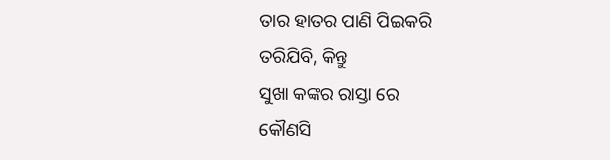ତାର ହାତର ପାଣି ପିଇକରି
ତରିଯିବି, କିନ୍ତୁ
ସୁଖା କଙ୍କର ରାସ୍ତା ରେ
କୌଣସି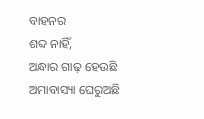ବାହନର
ଶବ୍ଦ ନାହିଁ,
ଅନ୍ଧାର ଗାଢ଼ ହେଉଛି
ଅମାବାସ୍ୟା ଘେରୁଅଛି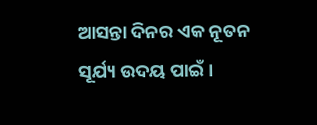ଆସନ୍ତା ଦିନର ଏକ ନୂତନ
ସୂର୍ଯ୍ୟ ଉଦୟ ପାଇଁ।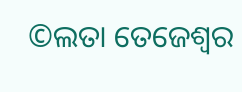©ଲତା ତେଜେଶ୍ୱର